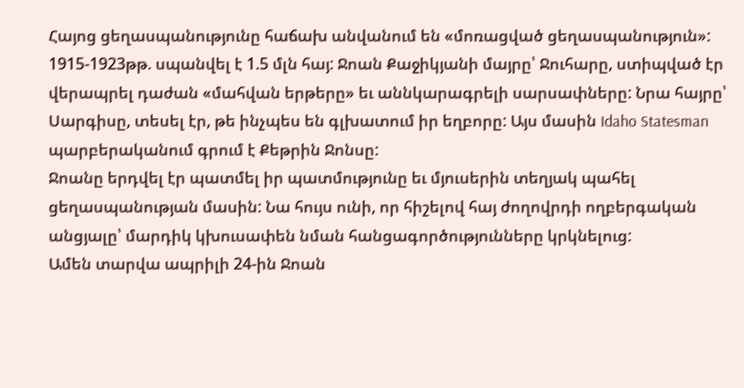Հայոց ցեղասպանությունը հաճախ անվանում են «մոռացված ցեղասպանություն»: 1915-1923թթ. սպանվել է 1.5 մլն հայ: Ջոան Քաջիկյանի մայրը՝ Ջուհարը, ստիպված էր վերապրել դաժան «մահվան երթերը» եւ աննկարագրելի սարսափները: Նրա հայրը՝ Սարգիսը, տեսել էր, թե ինչպես են գլխատում իր եղբորը: Այս մասին Idaho Statesman պարբերականում գրում է Քեթրին Ջոնսը:
Ջոանը երդվել էր պատմել իր պատմությունը եւ մյուսերին տեղյակ պահել ցեղասպանության մասին: Նա հույս ունի, որ հիշելով հայ ժողովրդի ողբերգական անցյալը՝ մարդիկ կխուսափեն նման հանցագործությունները կրկնելուց:
Ամեն տարվա ապրիլի 24-ին Ջոան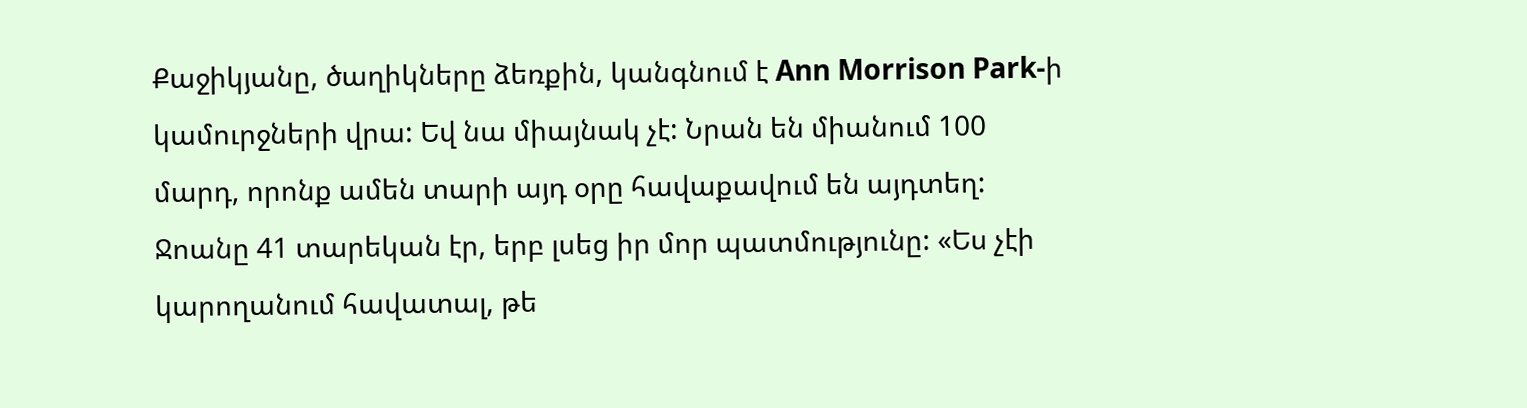Քաջիկյանը, ծաղիկները ձեռքին, կանգնում է Ann Morrison Park-ի կամուրջների վրա: Եվ նա միայնակ չէ: Նրան են միանում 100 մարդ, որոնք ամեն տարի այդ օրը հավաքավում են այդտեղ:
Ջոանը 41 տարեկան էր, երբ լսեց իր մոր պատմությունը: «Ես չէի կարողանում հավատալ, թե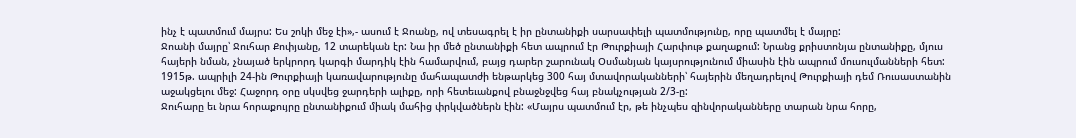ինչ է պատմում մայրս: Ես շոկի մեջ էի»,- ասում է Ջոանը, ով տեսագրել է իր ընտանիքի սարսափելի պատմությունը, որը պատմել է մայրը:
Ջոանի մայրը՝ Ջուհար Քոփյանը, 12 տարեկան էր: Նա իր մեծ ընտանիքի հետ ապրում էր Թուրքիայի Հարփութ քաղաքում: Նրանց քրիստոնյա ընտանիքը, մյուս հայերի նման, չնայած երկրորդ կարգի մարդիկ էին համարվում, բայց դարեր շարունակ Օսմանյան կայսրությունում միասին էին ապրում մուսուլմանների հետ:
1915թ. ապրիլի 24-ին Թուրքիայի կառավարությունը մահապատժի ենթարկեց 300 հայ մտավորականների՝ հայերին մեղադրելով Թուրքիայի դեմ Ռուսաստանին աջակցելու մեջ: Հաջորդ օրը սկսվեց ջարդերի ալիքը, որի հետեւանքով բնաջնջվեց հայ բնակչության 2/3-ը:
Ջուհարը եւ նրա հորաքույրը ընտանիքում միակ մահից փրկվածներն էին: «Մայրս պատմում էր, թե ինչպես զինվորականները տարան նրա հորը,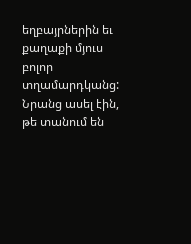եղբայրներին եւ քաղաքի մյուս բոլոր տղամարդկանց: Նրանց ասել էին, թե տանում են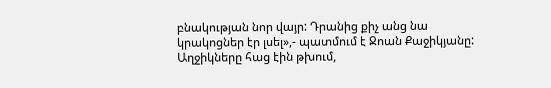բնակության նոր վայր: Դրանից քիչ անց նա կրակոցներ էր լսել»,- պատմում է Ջոան Քաջիկյանը:
Աղջիկները հաց էին թխում,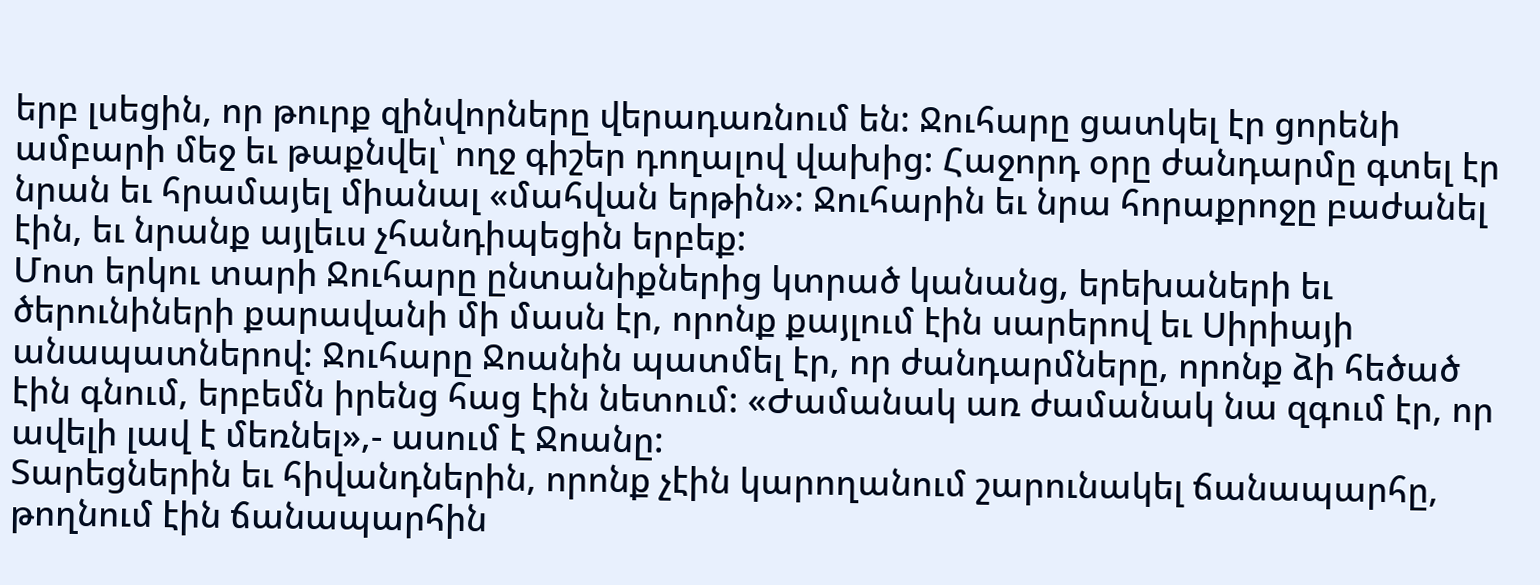երբ լսեցին, որ թուրք զինվորները վերադառնում են: Ջուհարը ցատկել էր ցորենի ամբարի մեջ եւ թաքնվել՝ ողջ գիշեր դողալով վախից: Հաջորդ օրը ժանդարմը գտել էր նրան եւ հրամայել միանալ «մահվան երթին»: Ջուհարին եւ նրա հորաքրոջը բաժանել էին, եւ նրանք այլեւս չհանդիպեցին երբեք:
Մոտ երկու տարի Ջուհարը ընտանիքներից կտրած կանանց, երեխաների եւ ծերունիների քարավանի մի մասն էր, որոնք քայլում էին սարերով եւ Սիրիայի անապատներով: Ջուհարը Ջոանին պատմել էր, որ ժանդարմները, որոնք ձի հեծած էին գնում, երբեմն իրենց հաց էին նետում: «Ժամանակ առ ժամանակ նա զգում էր, որ ավելի լավ է մեռնել»,- ասում է Ջոանը:
Տարեցներին եւ հիվանդներին, որոնք չէին կարողանում շարունակել ճանապարհը, թողնում էին ճանապարհին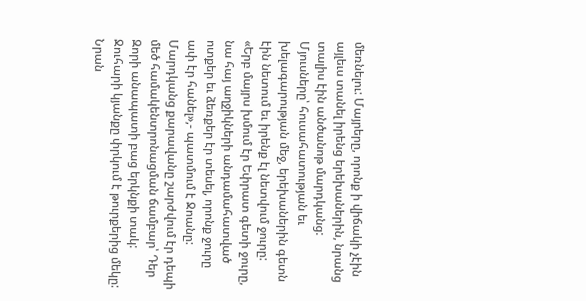մեռնելու: Մայրերը, որոնք ի վիճակի չէին այլեւս տանել իրենց երեխաներին, նրանց տալիս էին անծանոթ մարդկանց: Մյուսները՝ հուսահատության եւ խելագարության մեջ, երեխաներին գետն էին նետում եւ իրենք էլ նետվում ջուրը: «Երբ մայրս խմում էր Եփրատ գետի ջուրը, նա հայ աղջիկների անդամահատված ոտքեր եւ ձեռքեր էր տեսել, որոնք ջուրը ափ էր հանել»,- պատմում է Ջոանը:
Մարդկանց քարավանը շարժվում էր դեպի մեծ համակենտրոնացման ճամբար՝ Դեր Զորի անապատի բաց երկնքի տակ: Ջուհարի կյանքը փրկում է թուրքերից մեկը: Նրան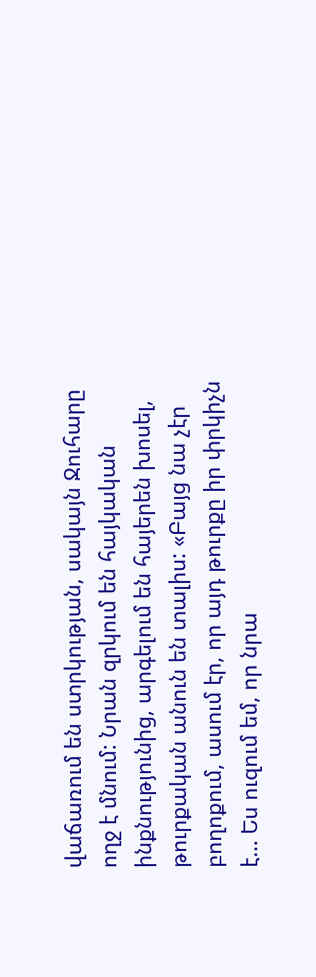վաճառում են ստրկության, սակայն Ջուհարը ողջ է մնում: Նրան զրկում են հայկական ինքնությունից, արգելում են հայերեն խոսել, թուրքական անուն են տալիս: «Բայց նա չէր բողոքում, ասում էր, որ այդ թուրքը իր փրկիչն է… Ես ուզում եմ, որ նրա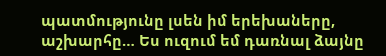պատմությունը լսեն իմ երեխաները, աշխարհը… Ես ուզում եմ դառնալ ձայնը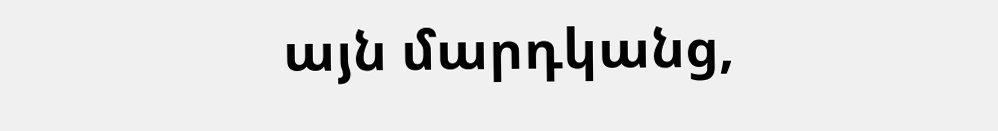այն մարդկանց,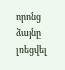որոնց ձայնը լռեցվել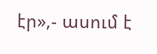էր»,- ասում է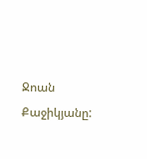Ջոան Քաջիկյանը: